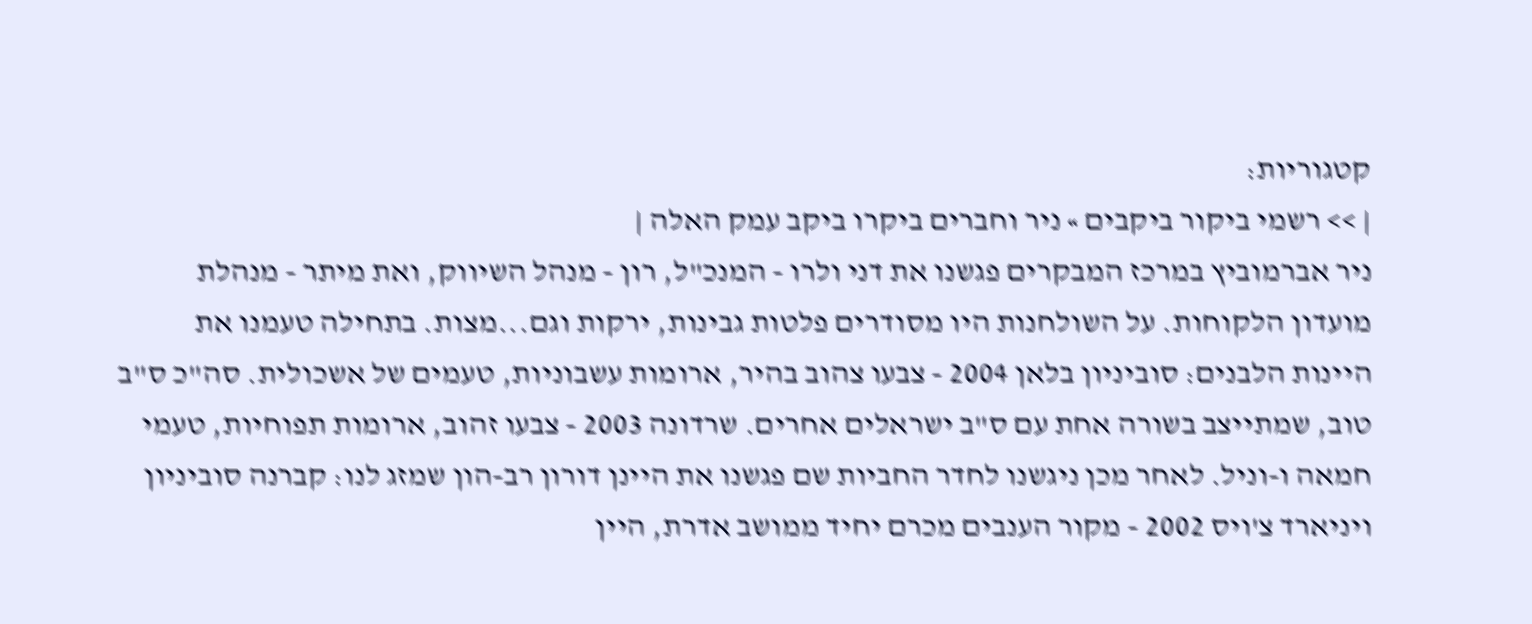קטגוריות:
| >> רשמי ביקור ביקבים » ניר וחברים ביקרו ביקב עמק האלה |
ניר אברמוביץ במרכז המבקרים פגשנו את דני ולרו - המנכ"ל, רון - מנהל השיווק, ואת מיתר - מנהלת מועדון הלקוחות. על השולחנות היו מסודרים פלטות גבינות, ירקות וגם...מצות. בתחילה טעמנו את היינות הלבנים: סוביניון בלאן 2004 - צבעו צהוב בהיר, ארומות עשבוניות, טעמים של אשכולית. סה"כ ס"ב טוב, שמתייצב בשורה אחת עם ס"ב ישראלים אחרים. שרדונה 2003 - צבעו זהוב, ארומות תפוחיות, טעמי חמאה ו-וניל. לאחר מכן ניגשנו לחדר החביות שם פגשנו את היינן דורון רב-הון שמזג לנו: קברנה סוביניון ויניארד צ'ויס 2002 - מקור הענבים מכרם יחיד ממושב אדרת, היין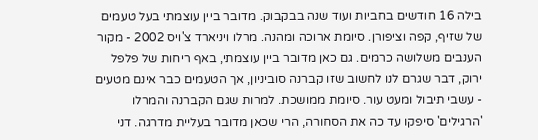בילה 16 חודשים בחביות ועוד שנה בבקבוק. מדובר ביין עוצמתי בעל טעמים של שזיף, קפה וציפורן. סיומת ארוכה ומהנה. מרלו ויניארד צ'ויס 2002 - מקור הענבים משלושה כרמים. גם כאן מדובר ביין עוצמתי, באף ריחות של פלפל ירוק, דבר שגרם לנו לחשוב שזו קברנה סוביניון, אך הטעמים כבר אינם מטעים - עשבי תיבול ומעט עור. סיומת ממושכת. למרות שגם הקברנה והמרלו 'הרגילים' סיפקו עד כה את הסחורה, הרי שכאן מדובר בעליית מדרגה. דני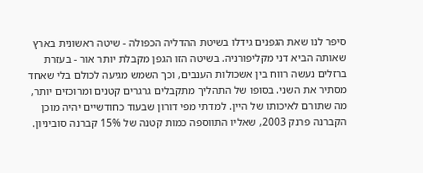סיפר לנו שאת הגפנים גידלו בשיטת ההדליה הכפולה - שיטה ראשונית בארץ שאותה הביא דני מקליפורניה. בשיטה הזו הגפן מקבלת יותר אור - בעזרת ברזלים נעשה רווח בין אשכולות הענבים, וכך השמש מגיעה לכולם בלי שאחד מסתיר את השני. בסופו של התהליך מתקבלים גרגרים קטנים ומרוכזים יותר, מה שתורם לאיכותו של היין. למדתי מפי דורון שבעוד כחודשיים יהיה מוכן הקברנה פרנק 2003, שאליו התווספה כמות קטנה של 15% קברנה סוביניון.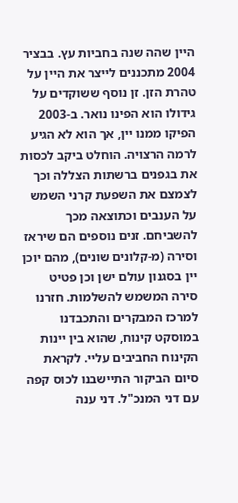היין שהה שנה בחביות עץ. בבציר 2004 מתכננים לייצר את היין על טהרת הזן. זן נוסף ששוקדים על גידולו הוא הפינו נואר. ב-2003 הפיקו ממנו יין, אך הוא לא הגיע לרמה הרצויה. הוחלט ביקב לכסות את בגפנים ברשתות הצללה וכך לצמצם את השפעת קרני השמש על הענבים וכתוצאה מכך להשביחם. זנים נוספים הם שיראז וסירה (מ-קלונים שונים), מהם יוכן יין בסגנון עולם ישן וכן פטיט סירה המשמש להשלמות. חזרנו למרכז המבקרים והתכבדנו במוסקט קינוח, שהוא בין יינות הקינוח החביבים עליי. לקראת סיום הביקור התיישבנו לכוס קפה עם דני המנכ"ל. דני ענה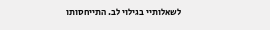לשאלותיי בגילוי לב. התייחסותו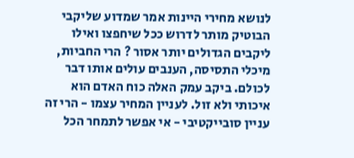לנושא מחירי היינות אמר שמדוע שליקבי הבוטיק מותר לדרוש ככל שיחפצו ואילו ליקבים הגדולים יותר אסור ? הרי החביות, מיכלי התסיסה, הענבים עולים אותו דבר לכולם. ביקב עמק האלה כוח האדם הוא איכותי ולא זול. לעניין המחיר עצמו - הרי זה עניין סובייקטיבי - אי אפשר לתמחר הכל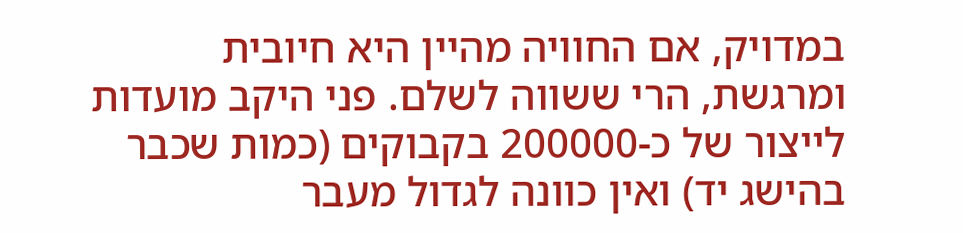במדויק, אם החוויה מהיין היא חיובית ומרגשת, הרי ששווה לשלם. פני היקב מועדות לייצור של כ-200000 בקבוקים (כמות שכבר בהישג יד) ואין כוונה לגדול מעבר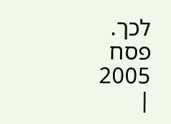לכך. פסח 2005 |